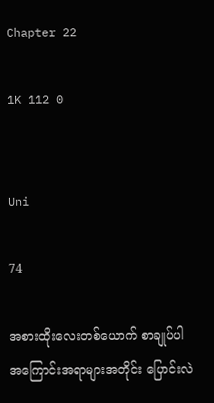Chapter 22

1K 112 0


Uni

74

အစားထိုးလေးတစ်ယောက် စာချုပ်ပါ အကြောင်းအရာများအတိုင်း ပြောင်းလဲ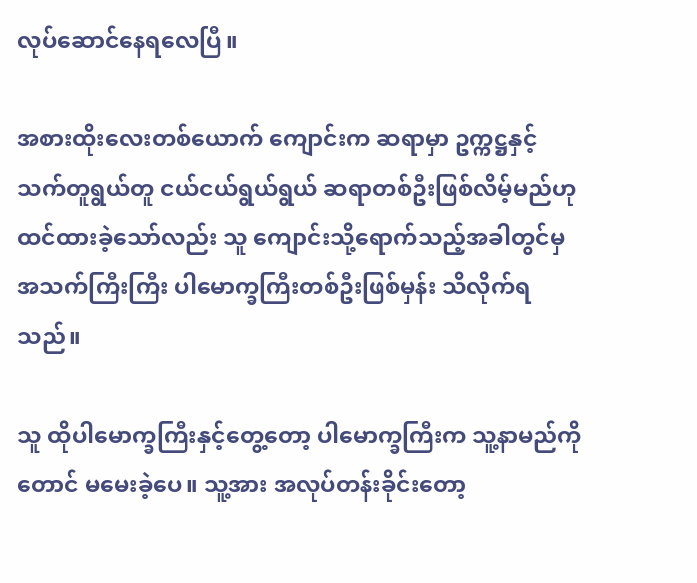လုပ်ဆောင်နေရလေပြီ။

အစားထိုးလေးတစ်ယောက် ကျောင်းက ဆရာမှာ ဥက္ကဋ္ဌနှင့် သက်တူရွယ်တူ ငယ်ငယ်ရွယ်ရွယ် ဆရာတစ်ဦးဖြစ်လိမ့်မည်ဟု ထင်ထားခဲ့သော်လည်း သူ ကျောင်းသို့ရောက်သည့်အခါတွင်မှ အသက်ကြီးကြီး ပါမောက္ခကြီးတစ်ဦးဖြစ်မှန်း သိလိုက်ရသည်။

သူ ထိုပါမောက္ခကြီးနှင့်တွေ့တော့ ပါမောက္ခကြီးက သူ့နာမည်ကိုတောင် မမေးခဲ့ပေ။ သူ့အား အလုပ်တန်းခိုင်းတော့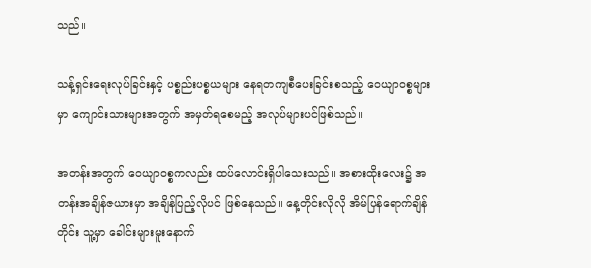သည်။

သန့်ရှင်းရေးလုပ်ခြင်းနှင့် ပစ္စည်းပစ္စယများ နေရတကျစီပေးခြင်းစသည့် ဝေယျာဝစ္စများမှာ ကျောင်းသားများအတွက် အမှတ်ရစေမည့် အလုပ်များပင်ဖြစ်သည်။

အတန်းအတွက် ဝေယျာဝစ္စကလည်း ထပ်လောင်းရှိပါသေးသည်။ အစားထိုးလေး၌ အတန်းအချိန်ဇယားမှာ အချိန်ပြည့်လိုပင် ဖြစ်နေသည်။ နေ့တိုင်းလိုလို အိမ်ပြန်ရောက်ချိန်တိုင်း သူ့မှာ ခေါင်းများမူးနောက်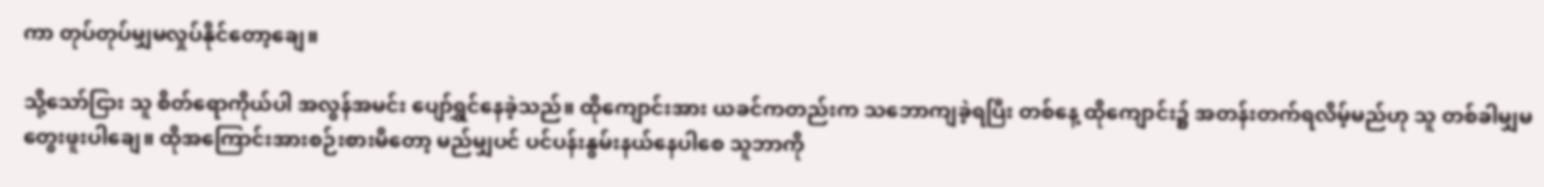ကာ တုပ်တုပ်မျှမလှုပ်နိုင်တော့ချေ။

သို့သော်ငြား သူ စိတ်ရောကိုယ်ပါ အလွန်အမင်း ပျော်ရွှင်နေခဲ့သည်။ ထိုကျောင်းအား ယခင်ကတည်းက သဘောကျခဲ့ရပြီး တစ်နေ့ ထိုကျောင်း၌ အတန်းတက်ရလိမ့်မည်ဟု သူ တစ်ခါမျှမတွေးဖူးပါချေ။ ထိုအကြောင်းအားစဉ်းစားမိတော့ မည်မျှပင် ပင်ပန်းနွမ်းနယ်နေပါစေ သူဘာကို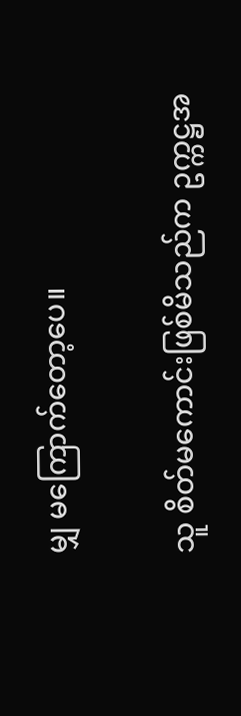မျှ မကြောက်တော့ပေ။

သူ စိတ်မကောင်းဖြစ်မိသည်က ဥက္ကဋ္ဌအ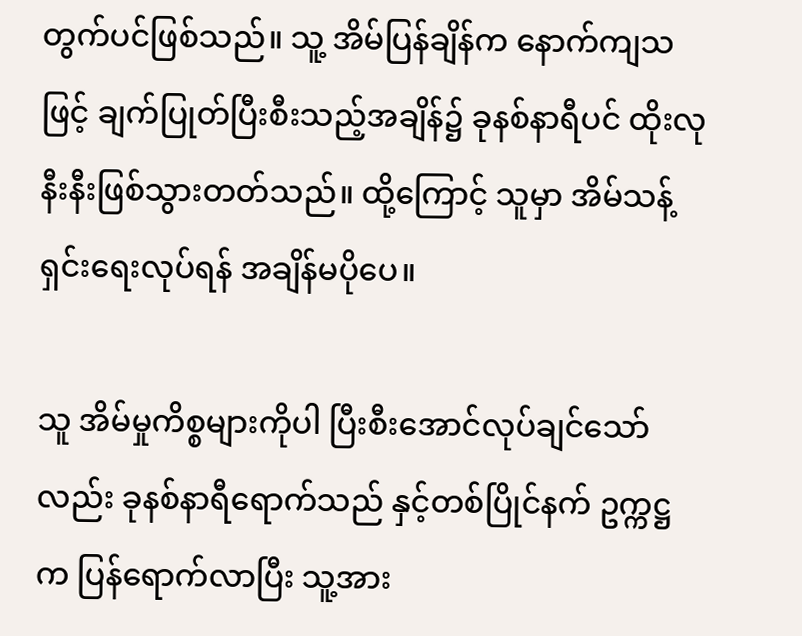တွက်ပင်ဖြစ်သည်။ သူ့ အိမ်ပြန်ချိန်က နောက်ကျသဖြင့် ချက်ပြုတ်ပြီးစီးသည့်အချိန်၌ ခုနစ်နာရီပင် ထိုးလုနီးနီးဖြစ်သွားတတ်သည်။ ထို့ကြောင့် သူမှာ အိမ်သန့်ရှင်းရေးလုပ်ရန် အချိန်မပိုပေ။

သူ အိမ်မှုကိစ္စများကိုပါ ပြီးစီးအောင်လုပ်ချင်သော်လည်း ခုနစ်နာရီရောက်သည် နှင့်တစ်ပြိုင်နက် ဥက္ကဋ္ဌက ပြန်ရောက်လာပြီး သူ့အား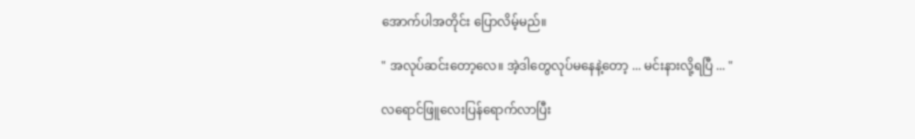အောက်ပါအတိုင်း ပြောလိမ့်မည်။

" အလုပ်ဆင်းတော့လေ။ အဲ့ဒါတွေလုပ်မနေနဲ့တော့ ... မင်းနားလို့ရပြီ ... "

လရောင်ဖြူလေးပြန်ရောက်လာပြီး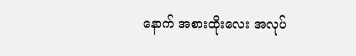နောက် အစားထိုးလေး အလုပ်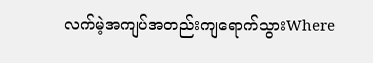လက်မဲ့အကျပ်အတည်းကျရောက်သွားWhere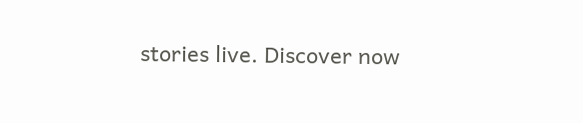stories live. Discover now